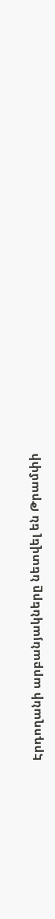Էրդողանի արբանյակները նետվել են Թրամփի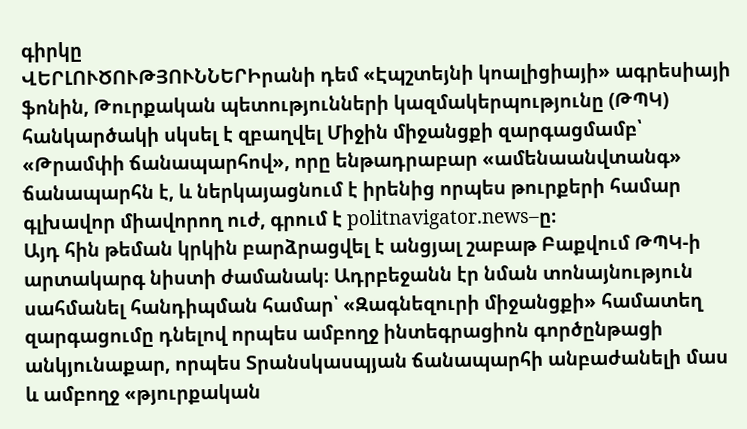գիրկը
ՎԵՐԼՈՒԾՈՒԹՅՈՒՆՆԵՐԻրանի դեմ «Էպշտեյնի կոալիցիայի» ագրեսիայի ֆոնին, Թուրքական պետությունների կազմակերպությունը (ԹՊԿ) հանկարծակի սկսել է զբաղվել Միջին միջանցքի զարգացմամբ՝ «Թրամփի ճանապարհով», որը ենթադրաբար «ամենաանվտանգ» ճանապարհն է, և ներկայացնում է իրենից որպես թուրքերի համար գլխավոր միավորող ուժ, գրում է politnavigator.news–ը։
Այդ հին թեման կրկին բարձրացվել է անցյալ շաբաթ Բաքվում ԹՊԿ-ի արտակարգ նիստի ժամանակ։ Ադրբեջանն էր նման տոնայնություն սահմանել հանդիպման համար՝ «Զագնեզուրի միջանցքի» համատեղ զարգացումը դնելով որպես ամբողջ ինտեգրացիոն գործընթացի անկյունաքար, որպես Տրանսկասպյան ճանապարհի անբաժանելի մաս և ամբողջ «թյուրքական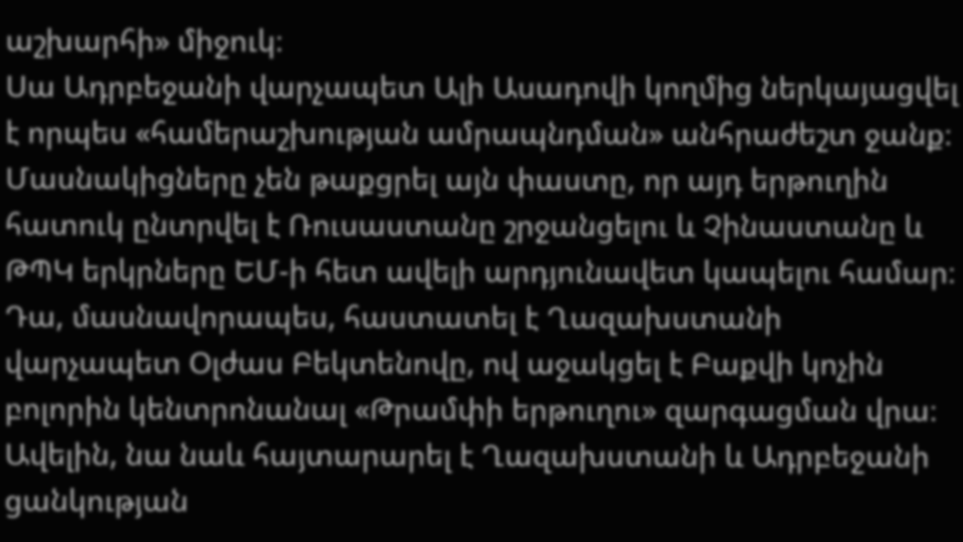աշխարհի» միջուկ։
Սա Ադրբեջանի վարչապետ Ալի Ասադովի կողմից ներկայացվել է որպես «համերաշխության ամրապնդման» անհրաժեշտ ջանք։ Մասնակիցները չեն թաքցրել այն փաստը, որ այդ երթուղին հատուկ ընտրվել է Ռուսաստանը շրջանցելու և Չինաստանը և ԹՊԿ երկրները ԵՄ-ի հետ ավելի արդյունավետ կապելու համար։ Դա, մասնավորապես, հաստատել է Ղազախստանի վարչապետ Օլժաս Բեկտենովը, ով աջակցել է Բաքվի կոչին բոլորին կենտրոնանալ «Թրամփի երթուղու» զարգացման վրա։
Ավելին, նա նաև հայտարարել է Ղազախստանի և Ադրբեջանի ցանկության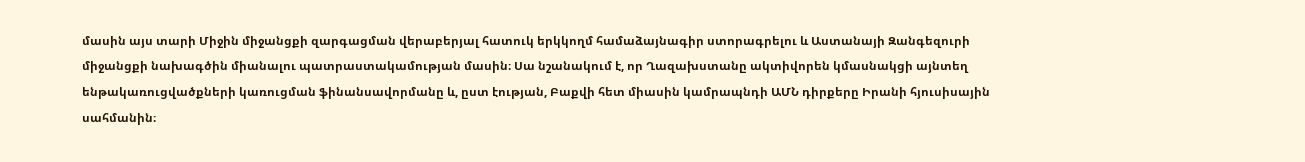մասին այս տարի Միջին միջանցքի զարգացման վերաբերյալ հատուկ երկկողմ համաձայնագիր ստորագրելու և Աստանայի Զանգեզուրի միջանցքի նախագծին միանալու պատրաստակամության մասին։ Սա նշանակում է, որ Ղազախստանը ակտիվորեն կմասնակցի այնտեղ ենթակառուցվածքների կառուցման ֆինանսավորմանը և, ըստ էության, Բաքվի հետ միասին կամրապնդի ԱՄՆ դիրքերը Իրանի հյուսիսային սահմանին։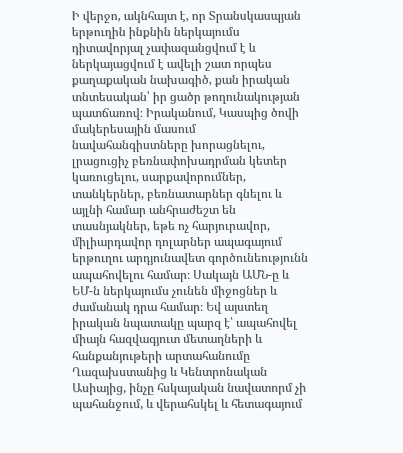Ի վերջո, ակնհայտ է, որ Տրանսկասպյան երթուղին ինքնին ներկայումս դիտավորյալ չափազանցվում է և ներկայացվում է ավելի շատ որպես քաղաքական նախագիծ, քան իրական տնտեսական՝ իր ցածր թողունակության պատճառով։ Իրականում, Կասպից ծովի մակերեսային մասում նավահանգիստները խորացնելու, լրացուցիչ բեռնափոխադրման կետեր կառուցելու, սարքավորումներ, տանկերներ, բեռնատարներ գնելու և այլնի համար անհրաժեշտ են տասնյակներ, եթե ոչ հարյուրավոր, միլիարդավոր դոլարներ ապագայում երթուղու արդյունավետ գործունեությունն ապահովելու համար։ Սակայն ԱՄՆ-ը և ԵՄ-ն ներկայումս չունեն միջոցներ և ժամանակ դրա համար։ Եվ այստեղ իրական նպատակը պարզ է՝ ապահովել միայն հազվագյուտ մետաղների և հանքանյութերի արտահանումը Ղազախստանից և Կենտրոնական Ասիայից, ինչը հսկայական նավատորմ չի պահանջում, և վերահսկել և հետագայում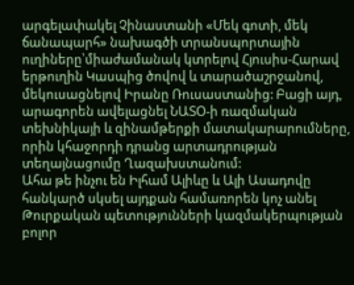արգելափակել Չինաստանի «Մեկ գոտի, մեկ ճանապարհ» նախագծի տրանսպորտային ուղիները՝միաժամանակ կտրելով Հյուսիս-Հարավ երթուղին Կասպից ծովով և տարածաշրջանով, մեկուսացնելով Իրանը Ռուսաստանից: Բացի այդ, արագորեն ավելացնել ՆԱՏՕ-ի ռազմական տեխնիկայի և զինամթերքի մատակարարումները, որին կհաջորդի դրանց արտադրության տեղայնացումը Ղազախստանում:
Ահա թե ինչու են Իլհամ Ալիևը և Ալի Ասադովը հանկարծ սկսել այդքան համառորեն կոչ անել Թուրքական պետությունների կազմակերպության բոլոր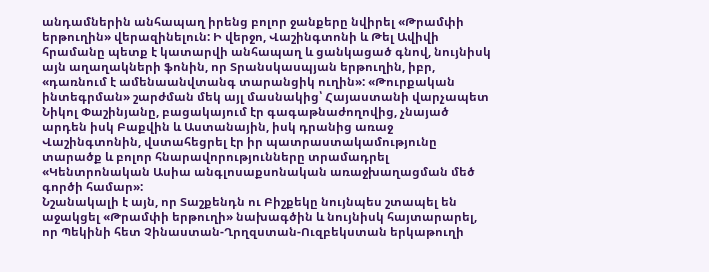անդամներին անհապաղ իրենց բոլոր ջանքերը նվիրել «Թրամփի երթուղին» վերազինելուն: Ի վերջո, Վաշինգտոնի և Թել Ավիվի հրամանը պետք է կատարվի անհապաղ և ցանկացած գնով, նույնիսկ այն աղաղակների ֆոնին, որ Տրանսկասպյան երթուղին, իբր, «դառնում է ամենաանվտանգ տարանցիկ ուղին»: «Թուրքական ինտեգրման» շարժման մեկ այլ մասնակից՝ Հայաստանի վարչապետ Նիկոլ Փաշինյանը, բացակայում էր գագաթնաժողովից, չնայած արդեն իսկ Բաքվին և Աստանային, իսկ դրանից առաջ Վաշինգտոնին, վստահեցրել էր իր պատրաստակամությունը տարածք և բոլոր հնարավորությունները տրամադրել «Կենտրոնական Ասիա անգլոսաքսոնական առաջխաղացման մեծ գործի համար»:
Նշանակալի է այն, որ Տաշքենդն ու Բիշքեկը նույնպես շտապել են աջակցել «Թրամփի երթուղի» նախագծին և նույնիսկ հայտարարել, որ Պեկինի հետ Չինաստան-Ղրղզստան-Ուզբեկստան երկաթուղի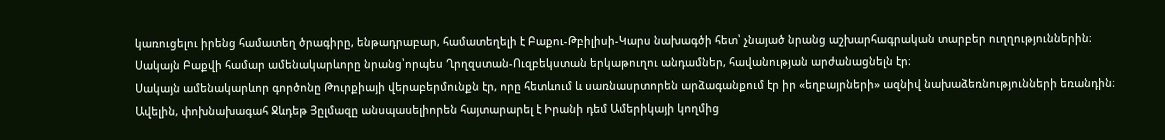կառուցելու իրենց համատեղ ծրագիրը, ենթադրաբար, համատեղելի է Բաքու-Թբիլիսի-Կարս նախագծի հետ՝ չնայած նրանց աշխարհագրական տարբեր ուղղություններին։ Սակայն Բաքվի համար ամենակարևորը նրանց՝որպես Ղրղզստան-Ուզբեկստան երկաթուղու անդամներ, հավանության արժանացնելն էր։
Սակայն ամենակարևոր գործոնը Թուրքիայի վերաբերմունքն էր, որը հետևում և սառնասրտորեն արձագանքում էր իր «եղբայրների» ազնիվ նախաձեռնությունների եռանդին։ Ավելին, փոխնախագահ Ջևդեթ Յըլմազը անսպասելիորեն հայտարարել է Իրանի դեմ Ամերիկայի կողմից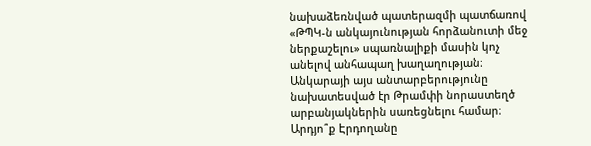նախաձեռնված պատերազմի պատճառով «ԹՊԿ-ն անկայունության հորձանուտի մեջ ներքաշելու» սպառնալիքի մասին կոչ անելով անհապաղ խաղաղության։ Անկարայի այս անտարբերությունը նախատեսված էր Թրամփի նորաստեղծ արբանյակներին սառեցնելու համար։ Արդյո՞ք Էրդողանը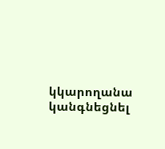կկարողանա կանգնեցնել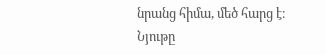նրանց հիմա, մեծ հարց է։
Նյութը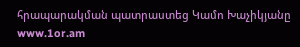հրապարակման պատրաստեց Կամո Խաչիկյանը
www.1or.am